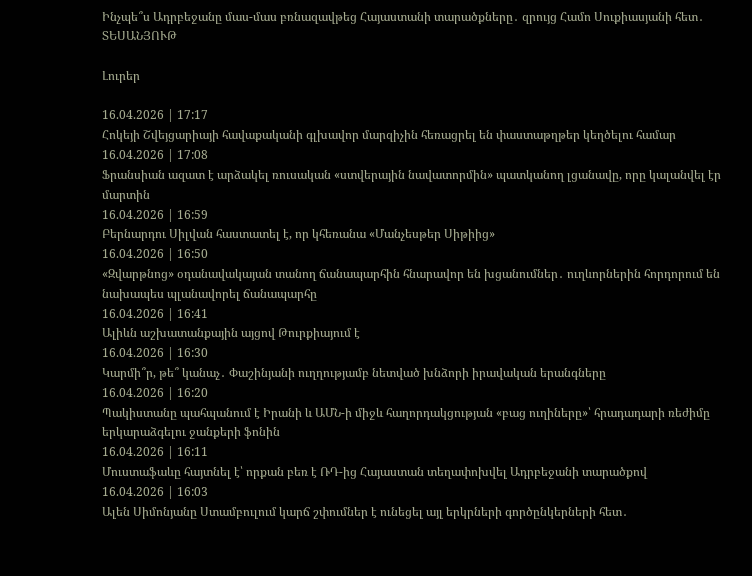Ինչպե՞ս Ադրբեջանը մաս-մաս բռնազավթեց Հայաստանի տարածքները․ զրույց Համո Սուքիասյանի հետ․ ՏԵՍԱՆՅՈՒԹ

Լուրեր

16.04.2026 | 17:17
Հոկեյի Շվեյցարիայի հավաքականի գլխավոր մարզիչին հեռացրել են փաստաթղթեր կեղծելու համար
16.04.2026 | 17:08
Ֆրանսիան ազատ է արձակել ռուսական «ստվերային նավատորմին» պատկանող լցանավը, որը կալանվել էր մարտին
16.04.2026 | 16:59
Բերնարդու Սիլվան հաստատել է, որ կհեռանա «Մանչեսթեր Սիթիից»
16.04.2026 | 16:50
«Զվարթնոց» օդանավակայան տանող ճանապարհին հնարավոր են խցանումներ․ ուղևորներին հորդորում են նախապես պլանավորել ճանապարհը
16.04.2026 | 16:41
Ալիևն աշխատանքային այցով Թուրքիայում է
16.04.2026 | 16:30
Կարմի՞ր, թե՞ կանաչ․ Փաշինյանի ուղղությամբ նետված խնձորի իրավական երանգները
16.04.2026 | 16:20
Պակիստանը պահպանում է Իրանի և ԱՄՆ-ի միջև հաղորդակցության «բաց ուղիները»՝ հրադադարի ռեժիմը երկարաձգելու ջանքերի ֆոնին
16.04.2026 | 16:11
Մուստաֆաևը հայտնել է՝ որքան բեռ է ՌԴ-ից Հայաստան տեղափոխվել Ադրբեջանի տարածքով
16.04.2026 | 16:03
Ալեն Սիմոնյանը Ստամբուլում կարճ շփումներ է ունեցել այլ երկրների գործընկերների հետ․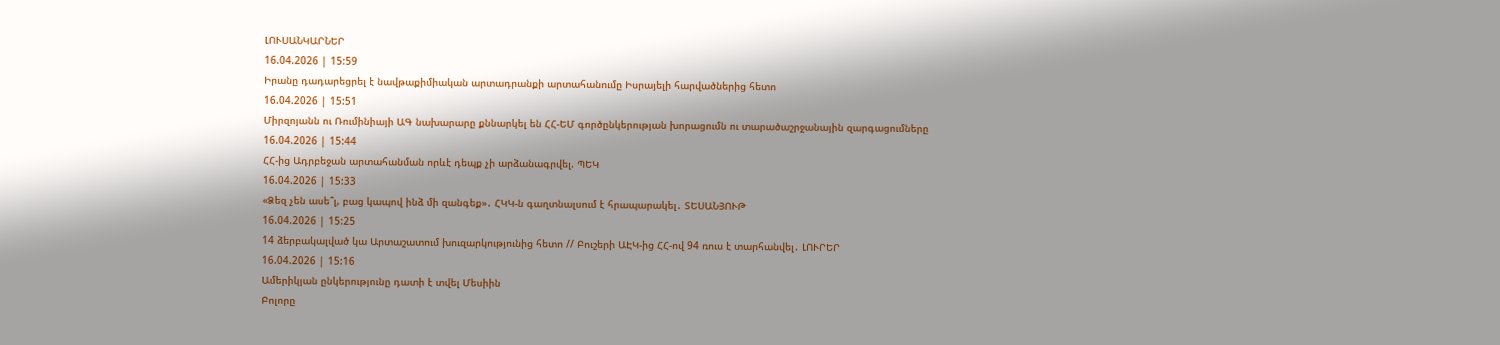ԼՈՒՍԱՆԿԱՐՆԵՐ
16.04.2026 | 15:59
Իրանը դադարեցրել է նավթաքիմիական արտադրանքի արտահանումը Իսրայելի հարվածներից հետո
16.04.2026 | 15:51
Միրզոյանն ու Ռումինիայի ԱԳ նախարարը քննարկել են ՀՀ-ԵՄ գործընկերության խորացումն ու տարածաշրջանային զարգացումները
16.04.2026 | 15:44
ՀՀ-ից Ադրբեջան արտահանման որևէ դեպք չի արձանագրվել. ՊԵԿ
16.04.2026 | 15:33
«Ձեզ չեն ասե՞լ, բաց կապով ինձ մի զանգեք»․ ՀԿԿ-ն գաղտնալսում է հրապարակել․ ՏԵՍԱՆՅՈՒԹ
16.04.2026 | 15:25
14 ձերբակալված կա Արտաշատում խուզարկությունից հետո // Բուշերի ԱԷԿ-ից ՀՀ-ով 94 ռուս է տարհանվել․ ԼՈՒՐԵՐ
16.04.2026 | 15:16
Ամերիկյան ընկերությունը դատի է տվել Մեսիին
Բոլորը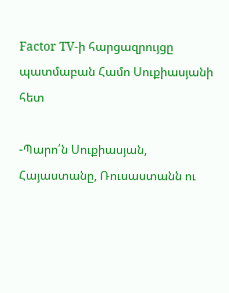Factor TV-ի հարցազրույցը պատմաբան Համո Սուքիասյանի հետ

-Պարո՛ն Սուքիասյան, Հայաստանը, Ռուսաստանն ու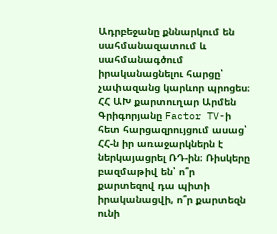Ադրբեջանը քննարկում են սահմանազատում և սահմանագծում իրականացնելու հարցը՝ չափազանց կարևոր պրոցես։ ՀՀ ԱԽ քարտուղար Արմեն Գրիգորյանը Factor TV-ի հետ հարցազրույցում ասաց՝ ՀՀ-ն իր առաջարկներն է ներկայացրել ՌԴ-ին։ Ռիսկերը բազմաթիվ են՝ ո՞ր քարտեզով դա պիտի իրականացվի, ո՞ր քարտեզն ունի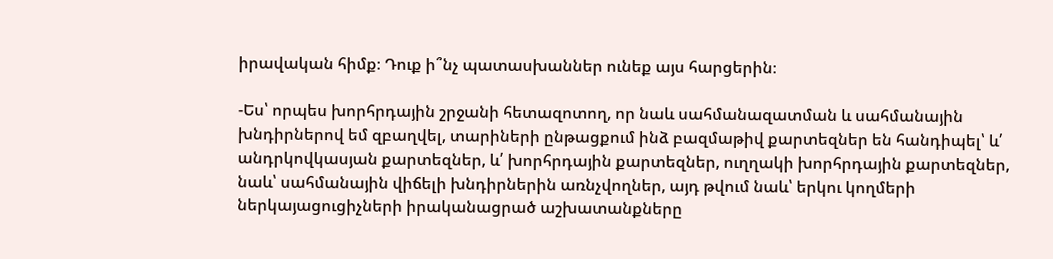իրավական հիմք։ Դուք ի՞նչ պատասխաններ ունեք այս հարցերին։

-Ես՝ որպես խորհրդային շրջանի հետազոտող, որ նաև սահմանազատման և սահմանային խնդիրներով եմ զբաղվել, տարիների ընթացքում ինձ բազմաթիվ քարտեզներ են հանդիպել՝ և՛ անդրկովկասյան քարտեզներ, և՛ խորհրդային քարտեզներ, ուղղակի խորհրդային քարտեզներ, նաև՝ սահմանային վիճելի խնդիրներին առնչվողներ, այդ թվում նաև՝ երկու կողմերի ներկայացուցիչների իրականացրած աշխատանքները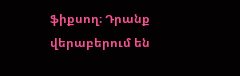ֆիքսող։ Դրանք վերաբերում են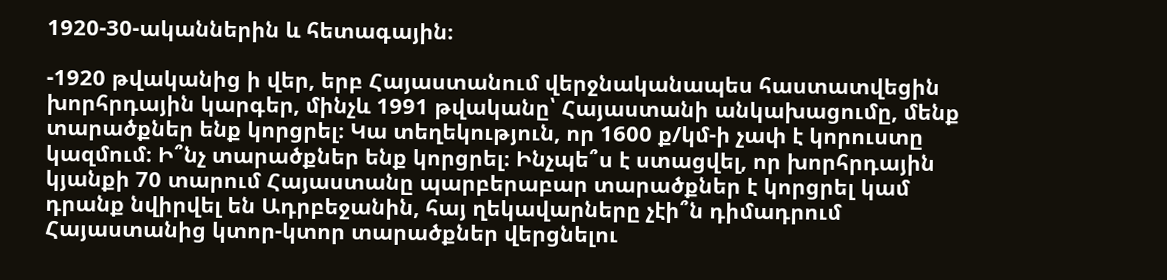1920-30-ականներին և հետագային։

-1920 թվականից ի վեր, երբ Հայաստանում վերջնականապես հաստատվեցին խորհրդային կարգեր, մինչև 1991 թվականը՝ Հայաստանի անկախացումը, մենք տարածքներ ենք կորցրել։ Կա տեղեկություն, որ 1600 ք/կմ-ի չափ է կորուստը կազմում։ Ի՞նչ տարածքներ ենք կորցրել։ Ինչպե՞ս է ստացվել, որ խորհրդային կյանքի 70 տարում Հայաստանը պարբերաբար տարածքներ է կորցրել կամ դրանք նվիրվել են Ադրբեջանին, հայ ղեկավարները չէի՞ն դիմադրում Հայաստանից կտոր-կտոր տարածքներ վերցնելու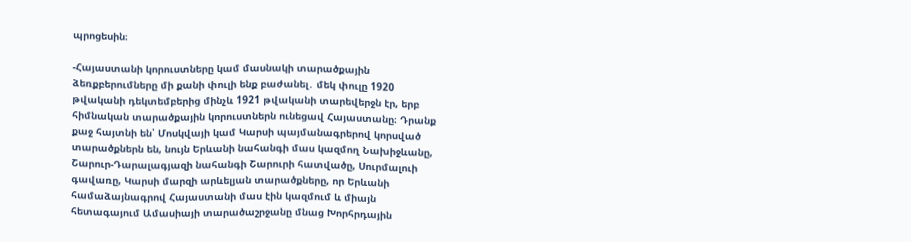պրոցեսին։

-Հայաստանի կորուստները կամ մասնակի տարածքային ձեռքբերումները մի քանի փուլի ենք բաժանել․ մեկ փուլը 1920 թվականի դեկտեմբերից մինչև 1921 թվականի տարեվերջն էր, երբ հիմնական տարածքային կորուստներն ունեցավ Հայաստանը։ Դրանք քաջ հայտնի են՝ Մոսկվայի կամ Կարսի պայմանագրերով կորսված տարածքներն են, նույն Երևանի նահանգի մաս կազմող Նախիջևանը, Շարուր-Դարալագյազի նահանգի Շարուրի հատվածը, Սուրմալուի գավառը, Կարսի մարզի արևելյան տարածքները, որ Երևանի համաձայնագրով Հայաստանի մաս էին կազմում և միայն հետագայում Ամասիայի տարածաշրջանը մնաց Խորհրդային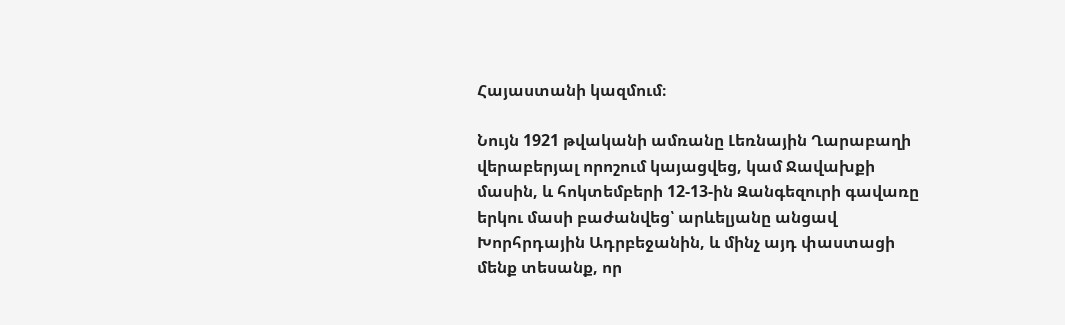Հայաստանի կազմում։

Նույն 1921 թվականի ամռանը Լեռնային Ղարաբաղի վերաբերյալ որոշում կայացվեց, կամ Ջավախքի մասին, և հոկտեմբերի 12-13-ին Զանգեզուրի գավառը երկու մասի բաժանվեց՝ արևելյանը անցավ Խորհրդային Ադրբեջանին, և մինչ այդ փաստացի մենք տեսանք, որ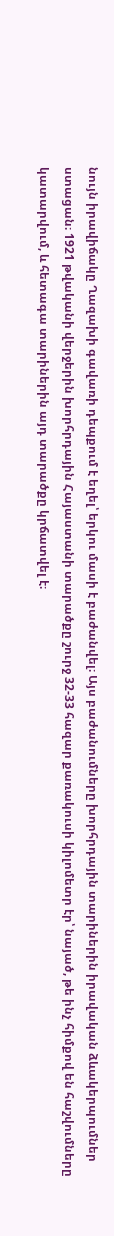նույն իրավիճակը Ղազախի գավառի դեպքում է եղել՝ երկու մասի է բաժանվել։ Այս բաժանումները խորհրդային տարիներին իրավական ձևակերպումներ ստացան։ 1921 թվականի վերջերին խորհրդային Հայաստանի տարածքը շուրջ 32-33 հազար քառակուսի կիլոմետր էր՝ նայած, թե ինչ հիմքով են հաշվումները կատարվում, և հետագա տարիներին այդ տարածքը կրճատվել է։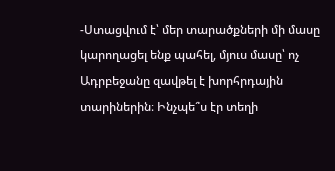-Ստացվում է՝ մեր տարածքների մի մասը կարողացել ենք պահել, մյուս մասը՝ ոչ Ադրբեջանը զավթել է խորհրդային տարիներին։ Ինչպե՞ս էր տեղի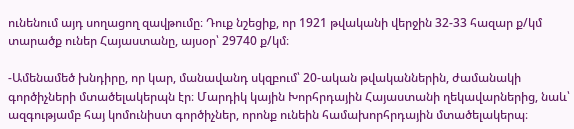ունենում այդ սողացող զավթումը։ Դուք նշեցիք, որ 1921 թվականի վերջին 32-33 հազար ք/կմ տարածք ուներ Հայաստանը, այսօր՝ 29740 ք/կմ։

-Ամենամեծ խնդիրը, որ կար, մանավանդ սկզբում՝ 20-ական թվականներին, ժամանակի գործիչների մտածելակերպն էր։ Մարդիկ կային Խորհրդային Հայաստանի ղեկավարներից, նաև՝ ազգությամբ հայ կոմունիստ գործիչներ, որոնք ունեին համախորհրդային մտածելակերպ։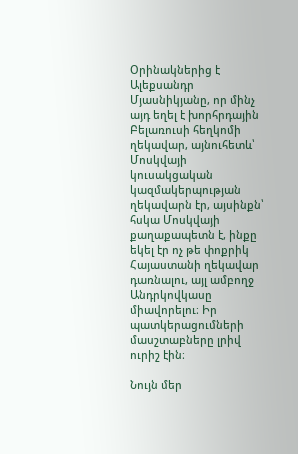Օրինակներից է Ալեքսանդր Մյասնիկյանը, որ մինչ այդ եղել է խորհրդային Բելառուսի հեղկոմի ղեկավար, այնուհետև՝ Մոսկվայի կուսակցական կազմակերպության ղեկավարն էր, այսինքն՝ հսկա Մոսկվայի քաղաքապետն է, ինքը եկել էր ոչ թե փոքրիկ Հայաստանի ղեկավար դառնալու, այլ ամբողջ Անդրկովկասը միավորելու։ Իր պատկերացումների մասշտաբները լրիվ ուրիշ էին։

Նույն մեր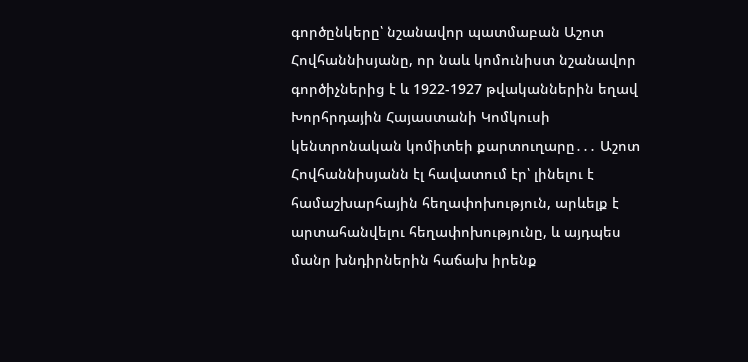գործընկերը՝ նշանավոր պատմաբան Աշոտ Հովհաննիսյանը, որ նաև կոմունիստ նշանավոր գործիչներից է և 1922-1927 թվականներին եղավ Խորհրդային Հայաստանի Կոմկուսի կենտրոնական կոմիտեի քարտուղարը․․․ Աշոտ Հովհաննիսյանն էլ հավատում էր՝ լինելու է համաշխարհային հեղափոխություն, արևելք է արտահանվելու հեղափոխությունը, և այդպես մանր խնդիրներին հաճախ իրենք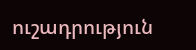ուշադրություն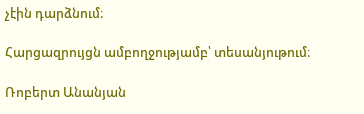չէին դարձնում։

Հարցազրույցն ամբողջությամբ՝ տեսանյութում։

Ռոբերտ Անանյան